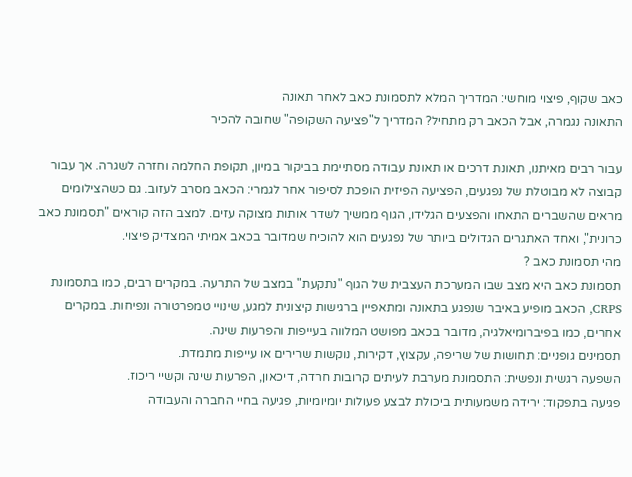כאב שקוף, פיצוי מוחשי: המדריך המלא לתסמונת כאב לאחר תאונה
התאונה נגמרה, אבל הכאב רק מתחיל? המדריך ל"פציעה השקופה" שחובה להכיר

עבור רבים מאיתנו, תאונת דרכים או תאונת עבודה מסתיימת בביקור במיון, תקופת החלמה וחזרה לשגרה. אך עבור קבוצה לא מבוטלת של נפגעים, הפציעה הפיזית הופכת לסיפור אחר לגמרי: הכאב מסרב לעזוב. גם כשהצילומים מראים שהשברים התאחו והפצעים הגלידו, הגוף ממשיך לשדר אותות מצוקה עזים. למצב הזה קוראים "תסמונת כאב כרונית", ואחד האתגרים הגדולים ביותר של נפגעים הוא להוכיח שמדובר בכאב אמיתי המצדיק פיצוי.
מהי תסמונת כאב ?
תסמונת כאב היא מצב שבו המערכת העצבית של הגוף "נתקעת" במצב של התרעה. במקרים רבים, כמו בתסמונת CRPS, הכאב מופיע באיבר שנפגע בתאונה ומתאפיין ברגישות קיצונית למגע, שינויי טמפרטורה ונפיחות. במקרים אחרים, כמו בפיברומיאלגיה, מדובר בכאב מפושט המלווה בעייפות והפרעות שינה.
תסמינים גופניים: תחושות של שריפה, עקצוץ, דקירות, נוקשות שרירים או עייפות מתמדת.
השפעה רגשית ונפשית: התסמונת מערבת לעיתים קרובות חרדה, דיכאון, הפרעות שינה וקשיי ריכוז.
פגיעה בתפקוד: ירידה משמעותית ביכולת לבצע פעולות יומיומיות, פגיעה בחיי החברה והעבודה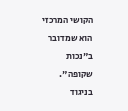הקושי המרכזי הוא שמדובר ב"נכות שקופה". בניגוד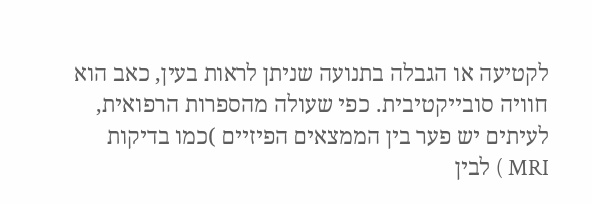לקטיעה או הגבלה בתנועה שניתן לראות בעין, כאב הוא חוויה סובייקטיבית. כפי שעולה מהספרות הרפואית, לעיתים יש פער בין הממצאים הפיזיים )כמו בדיקות MRI ) לבין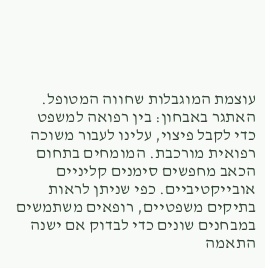עוצמת המוגבלות שחווה המטופל.
האתגר באבחון: בין רפואה למשפט
כדי לקבל פיצוי, עלינו לעבור משוכה רפואית מורכבת. המומחים בתחום הכאב מחפשים סימנים קליניים אובייקטיביים. כפי שניתן לראות בתיקים משפטיים, רופאים משתמשים במבחנים שונים כדי לבדוק אם ישנה התאמה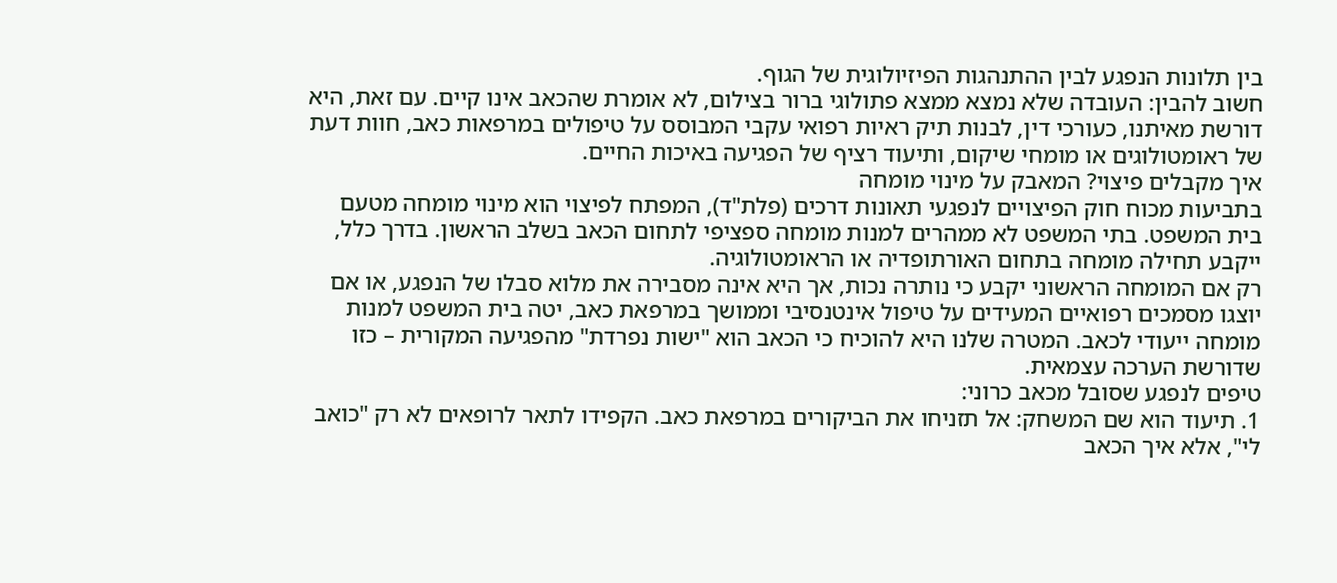בין תלונות הנפגע לבין ההתנהגות הפיזיולוגית של הגוף.
חשוב להבין: העובדה שלא נמצא ממצא פתולוגי ברור בצילום, לא אומרת שהכאב אינו קיים. עם זאת, היא דורשת מאיתנו, כעורכי דין, לבנות תיק ראיות רפואי עקבי המבוסס על טיפולים במרפאות כאב, חוות דעת של ראומטולוגים או מומחי שיקום, ותיעוד רציף של הפגיעה באיכות החיים.
איך מקבלים פיצוי? המאבק על מינוי מומחה
בתביעות מכוח חוק הפיצויים לנפגעי תאונות דרכים (פלת"ד), המפתח לפיצוי הוא מינוי מומחה מטעם בית המשפט. בתי המשפט לא ממהרים למנות מומחה ספציפי לתחום הכאב בשלב הראשון. בדרך כלל, ייקבע תחילה מומחה בתחום האורתופדיה או הראומטולוגיה.
רק אם המומחה הראשוני יקבע כי נותרה נכות, אך היא אינה מסבירה את מלוא סבלו של הנפגע, או אם יוצגו מסמכים רפואיים המעידים על טיפול אינטנסיבי וממושך במרפאת כאב, יטה בית המשפט למנות מומחה ייעודי לכאב. המטרה שלנו היא להוכיח כי הכאב הוא "ישות נפרדת" מהפגיעה המקורית – כזו שדורשת הערכה עצמאית.
טיפים לנפגע שסובל מכאב כרוני:
1. תיעוד הוא שם המשחק: אל תזניחו את הביקורים במרפאת כאב. הקפידו לתאר לרופאים לא רק "כואב לי", אלא איך הכאב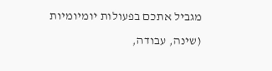מגביל אתכם בפעולות יומיומיות (שינה, עבודה,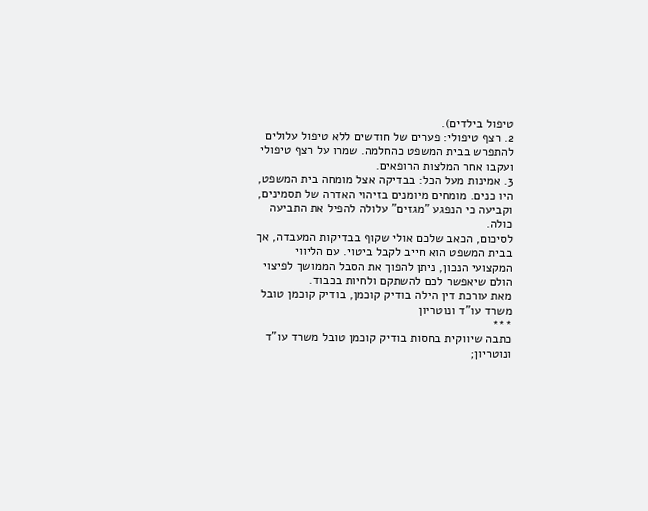טיפול בילדים).
2. רצף טיפולי: פערים של חודשים ללא טיפול עלולים להתפרש בבית המשפט כהחלמה. שמרו על רצף טיפולי ועקבו אחר המלצות הרופאים.
3. אמינות מעל הכל: בבדיקה אצל מומחה בית המשפט, היו כנים. מומחים מיומנים בזיהוי האדרה של תסמינים, וקביעה כי הנפגע "מגזים" עלולה להפיל את התביעה כולה.
לסיכום, הכאב שלכם אולי שקוף בבדיקות המעבדה, אך בבית המשפט הוא חייב לקבל ביטוי. עם הליווי המקצועי הנכון, ניתן להפוך את הסבל הממושך לפיצוי הולם שיאפשר לכם להשתקם ולחיות בכבוד.
מאת עורכת דין הילה בודיק קוכמן, בודיק קוכמן טובל משרד עו"ד ונוטריון
***
כתבה שיווקית בחסות בודיק קוכמן טובל משרד עו"ד ונוטריון;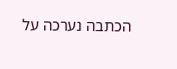הכתבה נערכה על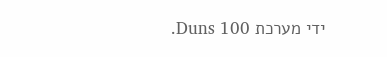ידי מערכת Duns 100.